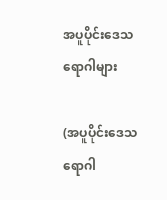အပူပိုင်းဒေသ ရောဂါများ

(အပူပိုင်းဒေသရောဂါ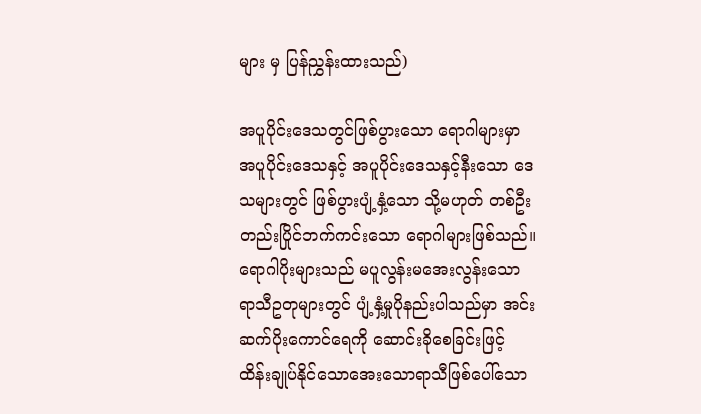များ မှ ပြန်ညွှန်းထားသည်)

အပူပိုင်းဒေသတွင်ဖြစ်ပွားသော ရောဂါများမှာ အပူပိုင်းဒေသနှင့် အပူပိုင်းဒေသနှင့်နီးသော ဒေသများတွင် ဖြစ်ပွားပျံ့နှံ့သော သို့မဟုတ် တစ်ဦးတည်းပြိုင်ဘက်ကင်းသော ရောဂါများဖြစ်သည်။ ရောဂါပိုးများသည် မပူလွန်းမအေးလွန်းသော ရာသီဥတုများတွင် ပျံ့နှံ့မှုပိုနည်းပါသည်မှာ အင်းဆက်ပိုးကောင်ရေကို ဆောင်းခိုစေခြင်းဖြင့် ထိန်းချုပ်နိုင်သောအေးသောရာသီဖြစ်ပေါ်သော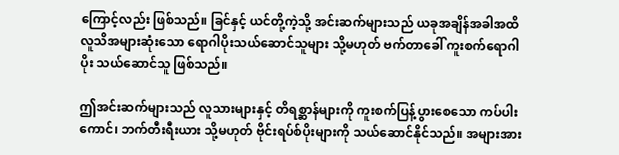ကြောင့်လည်း ဖြစ်သည်။ ခြင်နှင့် ယင်တို့ကဲ့သို့ အင်းဆက်များသည် ယခုအချိန်အခါအထိ လူသိအများဆုံးသော ရောဂါပိုးသယ်ဆောင်သူများ သို့မဟုတ် ဗက်တာခေါ် ကူးစက်ရောဂါပိုး သယ်ဆောင်သူ ဖြစ်သည်။

ဤအင်းဆက်များသည် လူသားများနှင့် တိရစ္ဆာန်များကို ကူးစက်ပြန့်ပွားစေသော ကပ်ပါးကောင်၊ ဘက်တီးရီးယား သို့မဟုတ် ဗိုင်းရပ်စ်ပိုးများကို သယ်ဆောင်နိုင်သည်။ အများအား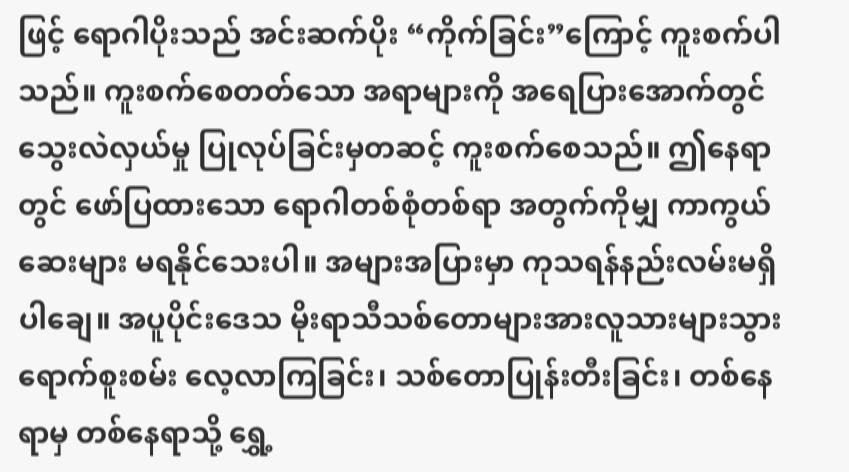ဖြင့် ရောဂါပိုးသည် အင်းဆက်ပိုး “ကိုက်ခြင်း”ကြောင့် ကူးစက်ပါသည်။ ကူးစက်စေတတ်သော အရာများကို အရေပြားအောက်တွင် သွေးလဲလှယ်မှု ပြုလုပ်ခြင်းမှတဆင့် ကူးစက်စေသည်။ ဤနေရာတွင် ဖော်ပြထားသော ရောဂါတစ်စုံတစ်ရာ အတွက်ကိုမျှ ကာကွယ်ဆေးများ မရနိုင်သေးပါ။ အများအပြားမှာ ကုသရန်နည်းလမ်းမရှိပါချေ။ အပူပိုင်းဒေသ မိုးရာသီသစ်တောများအားလူသားများသွားရောက်စူးစမ်း လေ့လာကြခြင်း၊ သစ်တောပြုန်းတီးခြင်း၊ တစ်နေရာမှ တစ်နေရာသို့ ရွှေ့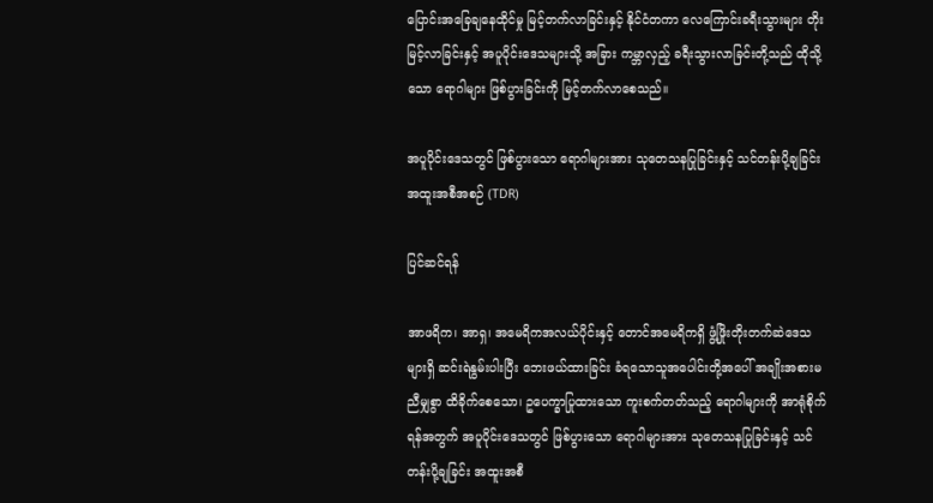ပြောင်းအခြေချနေထိုင်မှု မြင့်တက်လာခြင်းနှင့် နိုင်ငံတကာ လေကြောင်းခရီးသွားများ တိုးမြင့်လာခြင်းနှင့် အပူပိုင်းဒေသများသို့ အခြား ကမ္ဘာလှည့် ခရီးသွားလာခြင်းတို့သည် ထိုသို့သော ရောဂါများ ဖြစ်ပွားခြင်းကို မြင့်တက်လာစေသည်။

အပူပိုင်းဒေသတွင် ဖြစ်ပွားသော ရောဂါများအား သုတေသနပြုခြင်းနှင့် သင်တန်းပို့ချခြင်း အထူးအစီအစဉ် (TDR)

ပြင်ဆင်ရန်

အာဖရိက၊ အာရှ၊ အမေရိကအလယ်ပိုင်းနှင့် တောင်အမေရိကရှိ ဖွံ့ဖြိုးတိုးတက်ဆဲဒေသများရှိ ဆင်းရဲနွမ်းပါးပြီး ဘေးဖယ်ထားခြင်း ခံရသောသူအပေါင်းတို့အပေါ် အချိုးအစားမညီမျှစွာ ထိခိုက်စေသော၊ ဥပေက္ခာပြုထားသော ကူးစက်တတ်သည့် ရောဂါများကို အာရုံစိုက်ရန်အတွက် အပူပိုင်းဒေသတွင် ဖြစ်ပွားသော ရောဂါများအား သုတေသနပြုခြင်းနှင့် သင်တန်းပို့ချခြင်း အထူးအစီ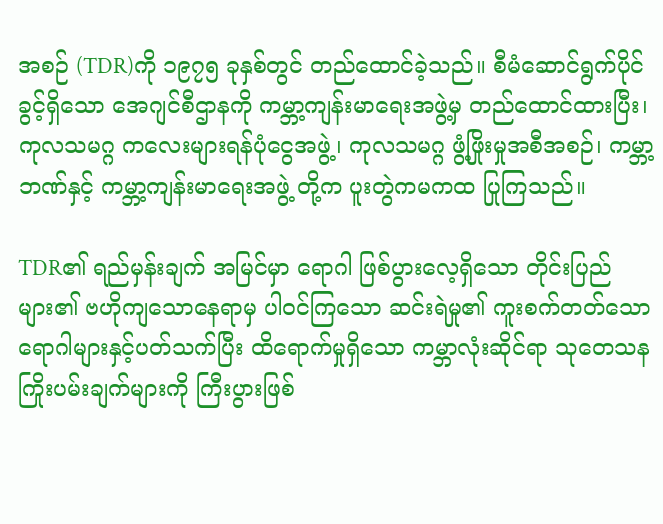အစဉ် (TDR)ကို ၁၉၇၅ ခုနှစ်တွင် တည်ထောင်ခဲ့သည်။ စီမံဆောင်ရွက်ပိုင်ခွင့်ရှိသော အေဂျင်စီဌာနကို ကမ္ဘာ့ကျန်းမာရေးအဖွဲ့မှ တည်ထောင်ထားပြီး၊ ကုလသမဂ္ဂ ကလေးများရန်ပုံငွေအဖွဲ့၊ ကုလသမဂ္ဂ ဖွံ့ဖြိုးမှုအစီအစဉ်၊ ကမ္ဘာ့ဘဏ်နှင့် ကမ္ဘာ့ကျန်းမာရေးအဖွဲ့ တို့က ပူးတွဲကမကထ ပြုကြသည်။

TDR၏ ရည်မှန်းချက် အမြင်မှာ ရောဂါ ဖြစ်ပွားလေ့ရှိသော တိုင်းပြည်များ၏ ဗဟိုကျသောနေရာမှ ပါဝင်ကြသော ဆင်းရဲမှု၏ ကူးစက်တတ်သော ရောဂါများနှင့်ပတ်သက်ပြီး ထိရောက်မှုရှိသော ကမ္ဘာလုံးဆိုင်ရာ သုတေသန ကြိုးပမ်းချက်များကို ကြီးပွားဖြစ်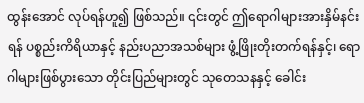ထွန်းအောင် လုပ်ရန်ဟူ၍ ဖြစ်သည်။ ၎င်းတွင် ဤရောဂါများအားနှိမ်နင်းရန် ပစ္စည်းကိရိယာနှင့် နည်းပညာအသစ်များ ဖွံ့ဖြိုးတိုးတက်ရန်နှင့်၊ ရောဂါများဖြစ်ပွားသော တိုင်းပြည်များတွင် သုတေသနနှင့် ခေါင်း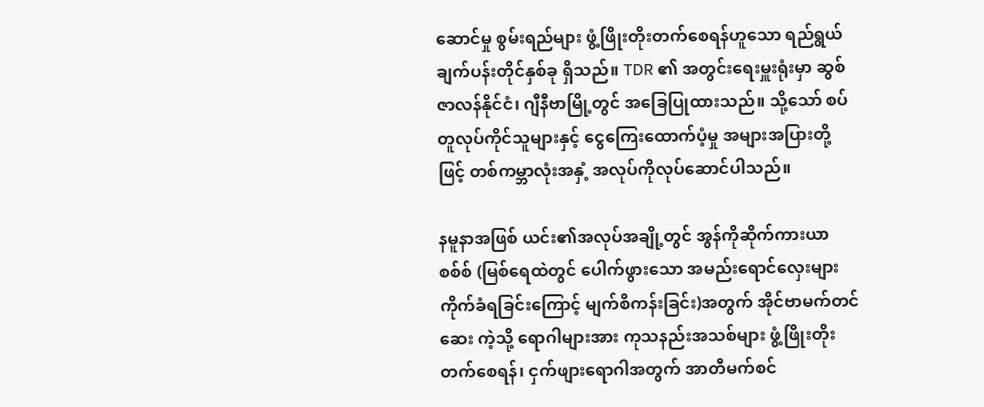ဆောင်မှု စွမ်းရည်များ ဖွံ့ဖြိုးတိုးတက်စေရန်ဟူသော ရည်ရွယ်ချက်ပန်းတိုင်နှစ်ခု ရှိသည်။ TDR ၏ အတွင်းရေးမှူးရုံးမှာ ဆွစ်ဇာလန်နိုင်ငံ၊ ဂျီနီဗာမြို့တွင် အခြေပြုထားသည်။ သို့သော် စပ်တူလုပ်ကိုင်သူများနှင့် ငွေကြေးထောက်ပံ့မှု အများအပြားတို့ဖြင့် တစ်ကမ္ဘာလုံးအနှံ့ အလုပ်ကိုလုပ်ဆောင်ပါသည်။

နမူနာအဖြစ် ယင်း၏အလုပ်အချို့တွင် အွန်ကိုဆိုက်ကားယာစစ်စ် (မြစ်ရေထဲတွင် ပေါက်ဖွားသော အမည်းရောင်လှေးများ ကိုက်ခံရခြင်းကြောင့် မျက်စိကန်းခြင်း)အတွက် အိုင်ဗာမက်တင်ဆေး ကဲ့သို့ ရောဂါများအား ကုသနည်းအသစ်များ ဖွံ့ဖြိုးတိုးတက်စေရန်၊ ငှက်ဖျားရောဂါအတွက် အာတီမက်စင်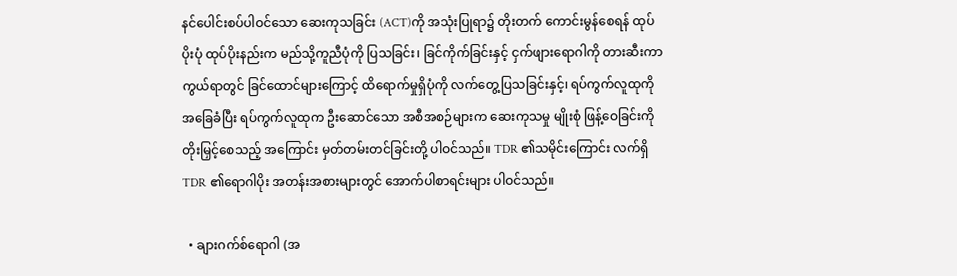နင်ပေါင်းစပ်ပါဝင်သော ဆေးကုသခြင်း (ACT)ကို အသုံးပြုရာ၌ တိုးတက် ကောင်းမွန်စေရန် ထုပ်ပိုးပုံ ထုပ်ပိုးနည်းက မည်သို့ကူညီပုံကို ပြသခြင်း၊ ခြင်ကိုက်ခြင်းနှင့် ငှက်ဖျားရောဂါကို တားဆီးကာကွယ်ရာတွင် ခြင်ထောင်များကြောင့် ထိရောက်မှုရှိပုံကို လက်တွေ့ပြသခြင်းနှင့်၊ ရပ်ကွက်လူထုကို အခြေခံပြီး ရပ်ကွက်လူထုက ဦးဆောင်သော အစီအစဉ်များက ဆေးကုသမှု မျိုးစုံ ဖြန့်ဝေခြင်းကို တိုးမြှင့်စေသည့် အကြောင်း မှတ်တမ်းတင်ခြင်းတို့ ပါဝင်သည်။ TDR ၏သမိုင်းကြောင်း လက်ရှိ TDR ၏ရောဂါပိုး အတန်းအစားများတွင် အောက်ပါစာရင်းများ ပါဝင်သည်။

  • ချားဂက်စ်ရောဂါ (အ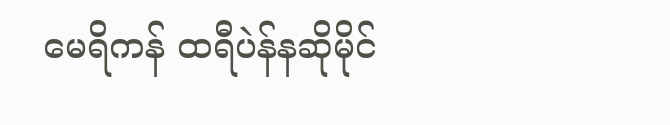မေရိကန် ထရီပဲန်နဆိုမိုင်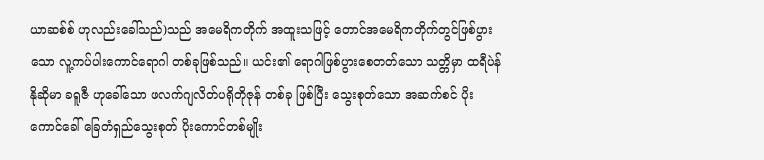ယာဆစ်စ် ဟုလည်းခေါ်သည်)သည် အမေရိကတိုက် အထူးသဖြင့် တောင်အမေရိကတိုက်တွင်ဖြစ်ပွားသော လူ့ကပ်ပါးကောင်ရောဂါ တစ်ခုဖြစ်သည်။ ယင်း၏ ရောဂါဖြစ်ပွားစေတတ်သော သတ္တိမှာ ထရီပဲန်နိုဆိုမာ ခရူဇီ ဟုခေါ်သော ဖလက်ဂျလိတ်ပရိုတိုဇုန် တစ်ခု ဖြစ်ပြီး သွေးစုတ်သော အဆက်စင် ပိုးကောင်ခေါ် ခြေတံရှည်သွေးစုတ် ပိုးကောင်တစ်မျိုး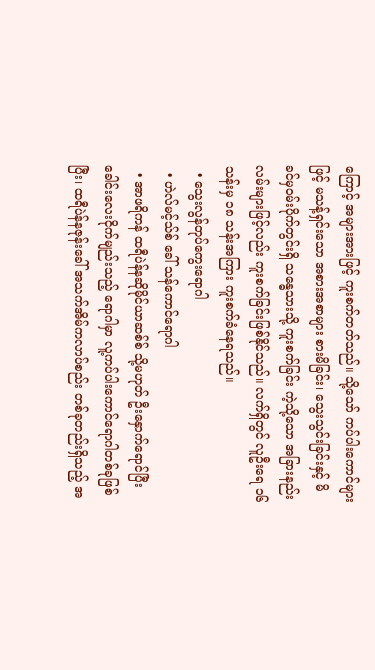ကြောင့် အများအားဖြင့် ကူးစက်တတ်သည်။ သို့သော် ကပ်ပါးကောင်များဖြင့် မသန့်ရှင်းသော အစားအစာများ စားမိခြင်း၊ သွေးသွင်းခြင်းနှင့် မိခင်မှဝမ်းပိုက်တွင်းရှိ သန္ဓေသားသို့ ကူးစက်ခြင်း ကဲ့သို့သော အခြားနည်းလမ်းများဖြင့်လည်း ကူးစက်ခြင်းဖြစ်နိုင်သည်။ လက်ရှိတွင် လူဦးရေ ၁၆ သန်းမှ ၁၈ သန်းအကြား ကူးစက်ခံနေရသည်။
  • သွေးလွန်တုပ်ကွေးရောဂါ
  • ဟဲလ်မင့်သ်စ် ခေါ် သန်ကောင်ရောဂါ
  • အာဖရိကန် ထရီပဲန်နဆိုမိုင်ယာဆစ်စ် သို့မဟုတ် ဦးနှောက်ရောင်ပြီး ခေါင်းလေးငိုက်မျည်းသည့် ရောဂါမှာ လူ့ကပ်ပါးကောင်ရောဂါတစ်ခုဖြစ်ပြီး၊ ထရီပဲန်နဇုန်းခေါ် အသက်အိမ်ကလာပ်စည်း တစ်ခုတည်းရှိသည့် အ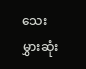သေးမွှားဆုံး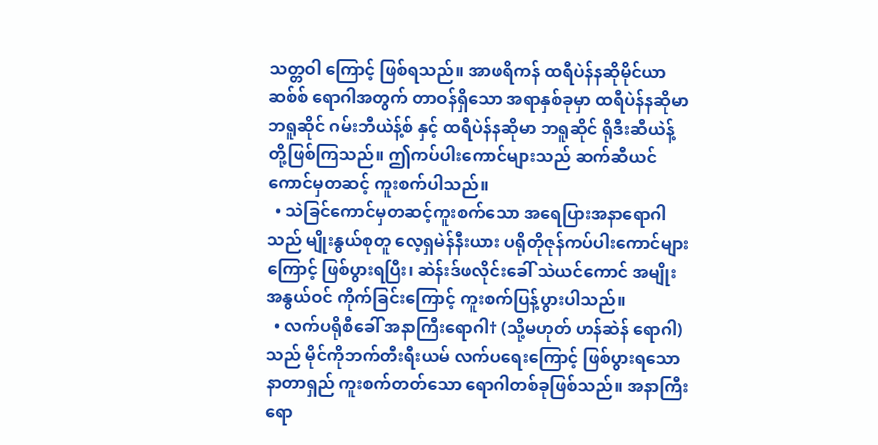သတ္တဝါ ကြောင့် ဖြစ်ရသည်။ အာဖရိကန် ထရီပဲန်နဆိုမိုင်ယာဆစ်စ် ရောဂါအတွက် တာဝန်ရှိသော အရာနှစ်ခုမှာ ထရီပဲန်နဆိုမာ ဘရူဆိုင် ဂမ်းဘီယဲန့်စ် နှင့် ထရီပဲန်နဆိုမာ ဘရူဆိုင် ရိုဒီးဆီယဲန့် တို့ဖြစ်ကြသည်။ ဤကပ်ပါးကောင်များသည် ဆက်ဆီယင်ကောင်မှတဆင့် ကူးစက်ပါသည်။
  • သဲခြင်ကောင်မှတဆင့်ကူးစက်သော အရေပြားအနာရောဂါသည် မျိုးနွယ်စုတူ လေ့ရှမဲန်နီးယား ပရိုတိုဇုန်ကပ်ပါးကောင်များ ကြောင့် ဖြစ်ပွားရပြီး၊ ဆဲန်းဒ်ဖလိုင်းခေါ် သဲယင်ကောင် အမျိုးအနွယ်ဝင် ကိုက်ခြင်းကြောင့် ကူးစက်ပြန့်ပွားပါသည်။
  • လက်ပရိုစီခေါ် အနာကြီးရောဂါ† (သို့မဟုတ် ဟန်ဆဲန် ရောဂါ)သည် မိုင်ကိုဘက်တီးရီးယမ် လက်ပရေးကြောင့် ဖြစ်ပွားရသော နာတာရှည် ကူးစက်တတ်သော ရောဂါတစ်ခုဖြစ်သည်။ အနာကြီးရော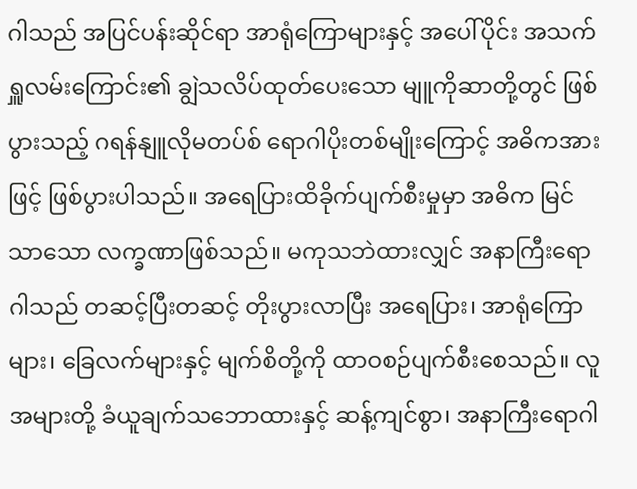ဂါသည် အပြင်ပန်းဆိုင်ရာ အာရုံကြောများနှင့် အပေါ်ပိုင်း အသက်ရှူလမ်းကြောင်း၏ ချွဲသလိပ်ထုတ်ပေးသော မျူကိုဆာတို့တွင် ဖြစ်ပွားသည့် ဂရန်နျူလိုမတပ်စ် ရောဂါပိုးတစ်မျိုးကြောင့် အဓိကအားဖြင့် ဖြစ်ပွားပါသည်။ အရေပြားထိခိုက်ပျက်စီးမှုမှာ အဓိက မြင်သာသော လက္ခဏာဖြစ်သည်။ မကုသဘဲထားလျှင် အနာကြီးရောဂါသည် တဆင့်ပြီးတဆင့် တိုးပွားလာပြီး အရေပြား၊ အာရုံကြောများ၊ ခြေလက်များနှင့် မျက်စိတို့ကို ထာဝစဉ်ပျက်စီးစေသည်။ လူအများတို့ ခံယူချက်သဘောထားနှင့် ဆန့်ကျင်စွာ၊ အနာကြီးရောဂါ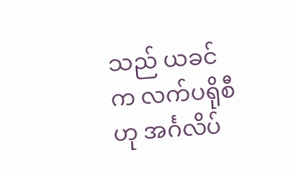သည် ယခင်က လက်ပရိုစီဟု အင်္ဂလိပ်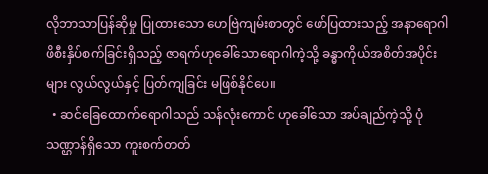လိုဘာသာပြန်ဆိုမှု ပြုထားသော ဟေဗြဲကျမ်းစာတွင် ဖော်ပြထားသည့် အနာရောဂါ ဖိစီးနှိပ်စက်ခြင်းရှိသည့် ဇာရက်ဟုခေါ်သောရောဂါကဲ့သို့ ခန္ဓာကိုယ်အစိတ်အပိုင်းများ လွယ်လွယ်နှင့် ပြတ်ကျခြင်း မဖြစ်နိုင်ပေ။
  • ဆင်ခြေထောက်ရောဂါသည် သန်လုံးကောင် ဟုခေါ်သော အပ်ချည်ကဲ့သို့ ပုံသဏ္ဌာန်ရှိသော ကူးစက်တတ်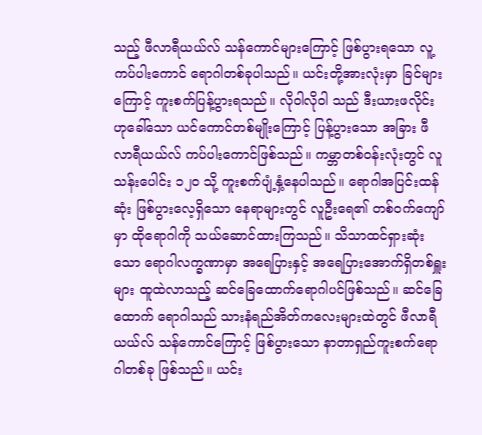သည့် ဖီလာရီယယ်လ် သန်ကောင်များကြောင့် ဖြစ်ပွားရသော လူ့ကပ်ပါးကောင် ရောဂါတစ်ခုပါသည်။ ယင်းတို့အားလုံးမှာ ခြင်များကြောင့် ကူးစက်ပြန့်ပွားရသည်။ လိုဝါလိုဝါ သည် ဒီးယားဖလိုင်းဟုခေါ်သော ယင်ကောင်တစ်မျိုးကြောင့် ပြန့်ပွားသော အခြား ဖီလာရီယယ်လ် ကပ်ပါးကောင်ဖြစ်သည်။ ကမ္ဘာတစ်ဝန်းလုံးတွင် လူသန်းပေါင်း ၁၂၀ သို့ ကူးစက်ပျံ့နှံ့နေပါသည်။ ရောဂါအပြင်းထန်ဆုံး ဖြစ်ပွားလေ့ရှိသော နေရာများတွင် လူဦးရေ၏ တစ်ဝက်ကျော်မှာ ထိုရောဂါကို သယ်ဆောင်ထားကြသည်။ သိသာထင်ရှားဆုံးသော ရောဂါလက္ခဏာမှာ အရေပြားနှင့် အရေပြားအောက်ရှိတစ်ရှူးများ ထူထဲလာသည့် ဆင်ခြေထောက်ရောဂါပင်ဖြစ်သည်။ ဆင်ခြေထောက် ရောဂါသည် သားနံရည်အိတ်ကလေးများထဲတွင် ဖီလာရီယယ်လ် သန်ကောင်ကြောင့် ဖြစ်ပွားသော နာတာရှည်ကူးစက်ရောဂါတစ်ခု ဖြစ်သည်။ ယင်း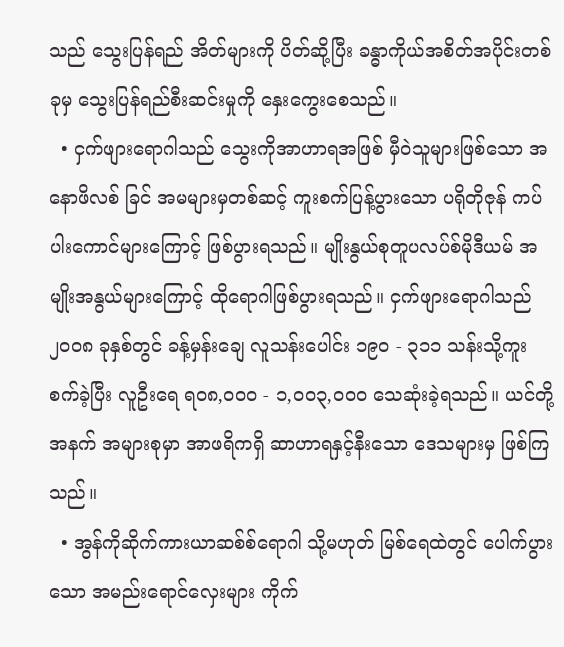သည် သွေးပြန်ရည် အိတ်များကို ပိတ်ဆို့ပြီး ခန္ဓာကိုယ်အစိတ်အပိုင်းတစ်ခုမှ သွေးပြန်ရည်စီးဆင်းမှုကို နှေးကွေးစေသည်။
  • ငှက်ဖျားရောဂါသည် သွေးကိုအာဟာရအဖြစ် မှီဝဲသူများဖြစ်သော အနောဖိလစ် ခြင် အမများမှတစ်ဆင့် ကူးစက်ပြန့်ပွားသော ပရိုတိုဇုန် ကပ်ပါးကောင်များကြောင့် ဖြစ်ပွားရသည်။ မျိုးနွယ်စုတူပလပ်စ်မိုဒီယမ် အမျိုးအနွယ်များကြောင့် ထိုရောဂါဖြစ်ပွားရသည်။ ငှက်ဖျားရောဂါသည် ၂၀၀၈ ခုနှစ်တွင် ခန့်မှန်းချေ လူသန်းပေါင်း ၁၉၀ - ၃၁၁ သန်းသို့ကူးစက်ခဲ့ပြီး လူဦးရေ ရ၀၈,၀၀၀ - ၁,၀၀၃,၀၀၀ သေဆုံးခဲ့ရသည်။ ယင်တို့အနက် အများစုမှာ အာဖရိကရှိ ဆာဟာရနှင့်နီးသော ဒေသများမှ ဖြစ်ကြသည်။
  • အွန်ကိုဆိုက်ကားယာဆစ်စ်ရောဂါ သို့မဟုတ် မြစ်ရေထဲတွင် ပေါက်ပွားသော အမည်းရောင်လှေးများ ကိုက်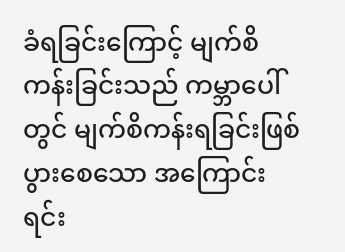ခံရခြင်းကြောင့် မျက်စိကန်းခြင်းသည် ကမ္ဘာပေါ်တွင် မျက်စိကန်းရခြင်းဖြစ်ပွားစေသော အကြောင်းရင်း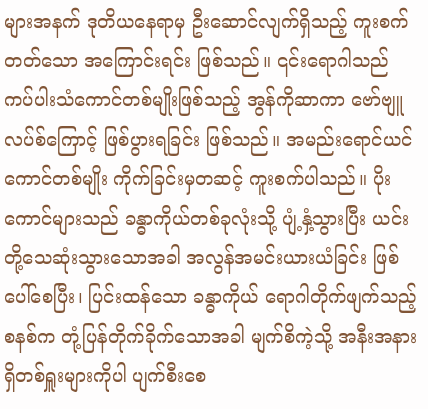များအနက် ဒုတိယနေရာမှ ဦးဆောင်လျက်ရှိသည့် ကူးစက်တတ်သော အကြောင်းရင်း ဖြစ်သည်။ ၎င်းရောဂါသည် ကပ်ပါးသံကောင်တစ်မျိုးဖြစ်သည့် အွန်ကိုဆာကာ ဗော်ဗျူလပ်စ်ကြောင့် ဖြစ်ပွားရခြင်း ဖြစ်သည်။ အမည်းရောင်ယင်ကောင်တစ်မျိုး ကိုက်ခြင်းမှတဆင့် ကူးစက်ပါသည်။ ပိုးကောင်များသည် ခန္ဓာကိုယ်တစ်ခုလုံးသို့ ပျံ့နှံ့သွားပြီး ယင်းတို့သေဆုံးသွားသောအခါ အလွန်အမင်းယားယံခြင်း ဖြစ်ပေါ်စေပြီး၊ ပြင်းထန်သော ခန္ဓာကိုယ် ရောဂါတိုက်ဖျက်သည့်စနစ်က တုံ့ပြန်တိုက်ခိုက်သောအခါ မျက်စိကဲ့သို့ အနီးအနားရှိတစ်ရှူးများကိုပါ ပျက်စီးစေ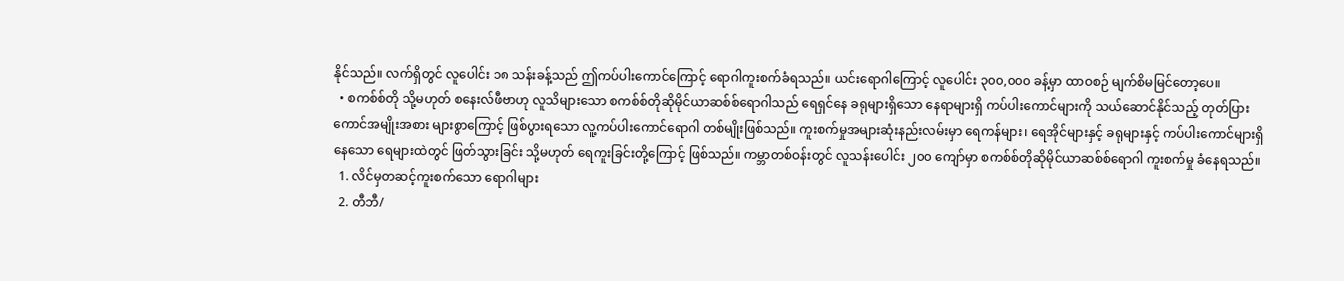နိုင်သည်။ လက်ရှိတွင် လူပေါင်း ၁၈ သန်းခန့်သည် ဤကပ်ပါးကောင်ကြောင့် ရောဂါကူးစက်ခံရသည်။ ယင်းရောဂါကြောင့် လူပေါင်း ၃၀၀,၀၀၀ ခန့်မှာ ထာဝစဉ် မျက်စိမမြင်တော့ပေ။
  • စကစ်စ်တို သို့မဟုတ် စနေးလ်ဖီဗာဟု လူသိများသော စကစ်စ်တိုဆိုမိုင်ယာဆစ်စ်ရောဂါသည် ရေရှင်နေ ခရုများရှိသော နေရာများရှိ ကပ်ပါးကောင်များကို သယ်ဆောင်နိုင်သည့် တုတ်ပြားကောင်အမျိုးအစား များစွာကြောင့် ဖြစ်ပွားရသော လူ့ကပ်ပါးကောင်ရောဂါ တစ်မျိုးဖြစ်သည်။ ကူးစက်မှုအများဆုံးနည်းလမ်းမှာ ရေကန်များ၊ ရေအိုင်များနှင့် ခရုများနှင့် ကပ်ပါးကောင်များရှိနေသော ရေများထဲတွင် ဖြတ်သွားခြင်း သို့မဟုတ် ရေကူးခြင်းတို့ကြောင့် ဖြစ်သည်။ ကမ္ဘာတစ်ဝန်းတွင် လူသန်းပေါင်း ၂၀၀ ကျော်မှာ စကစ်စ်တိုဆိုမိုင်ယာဆစ်စ်ရောဂါ ကူးစက်မှု ခံနေရသည်။
  1. လိင်မှတဆင့်ကူးစက်သော ရောဂါများ
  2. တီဘီ/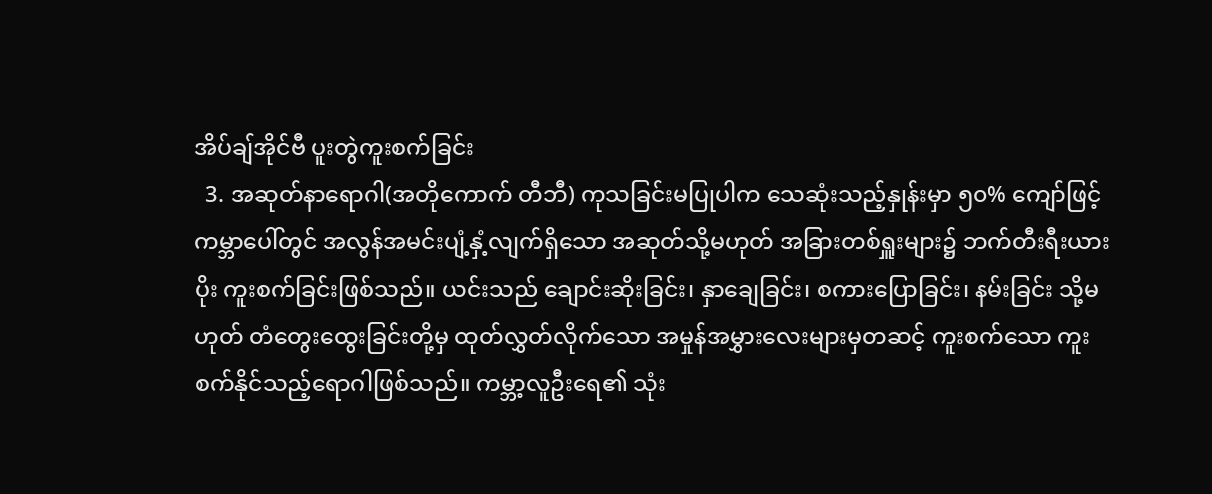အိပ်ချ်အိုင်ဗီ ပူးတွဲကူးစက်ခြင်း
  3. အဆုတ်နာရောဂါ(အတိုကောက် တီဘီ) ကုသခြင်းမပြုပါက သေဆုံးသည့်နှုန်းမှာ ၅၀% ကျော်ဖြင့် ကမ္ဘာပေါ်တွင် အလွန်အမင်းပျံ့နှံ့လျက်ရှိသော အဆုတ်သို့မဟုတ် အခြားတစ်ရှူးများ၌ ဘက်တီးရီးယားပိုး ကူးစက်ခြင်းဖြစ်သည်။ ယင်းသည် ချောင်းဆိုးခြင်း၊ နှာချေခြင်း၊ စကားပြောခြင်း၊ နမ်းခြင်း သို့မဟုတ် တံတွေးထွေးခြင်းတို့မှ ထုတ်လွှတ်လိုက်သော အမှုန်အမွှားလေးများမှတဆင့် ကူးစက်သော ကူးစက်နိုင်သည့်ရောဂါဖြစ်သည်။ ကမ္ဘာ့လူဦးရေ၏ သုံး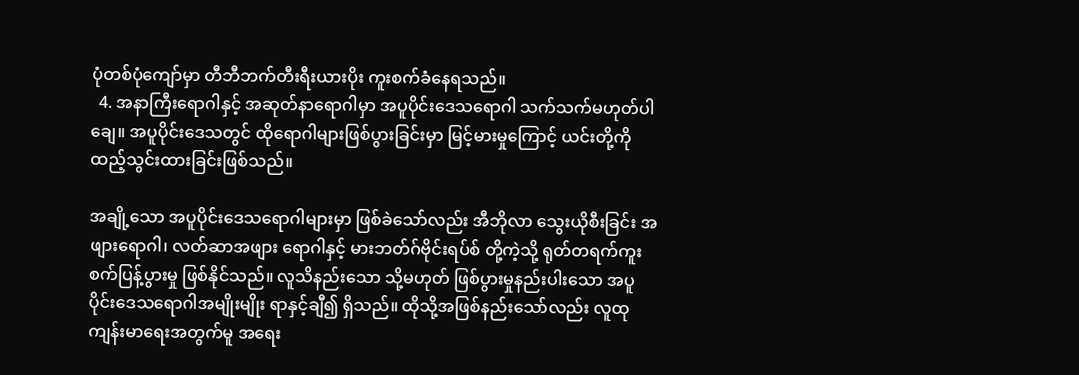ပုံတစ်ပုံကျော်မှာ တီဘီဘက်တီးရီးယားပိုး ကူးစက်ခံနေရသည်။
  4. အနာကြီးရောဂါနှင့် အဆုတ်နာရောဂါမှာ အပူပိုင်းဒေသရောဂါ သက်သက်မဟုတ်ပါချေ။ အပူပိုင်းဒေသတွင် ထိုရောဂါများဖြစ်ပွားခြင်းမှာ မြင့်မားမှုကြောင့် ယင်းတို့ကို ထည့်သွင်းထားခြင်းဖြစ်သည်။

အချို့သော အပူပိုင်းဒေသရောဂါများမှာ ဖြစ်ခဲသော်လည်း အီဘိုလာ သွေးယိုစီးခြင်း အဖျားရောဂါ၊ လတ်ဆာအဖျား ရောဂါနှင့် မားဘတ်ဂ်ဗိုင်းရပ်စ် တို့ကဲ့သို့ ရုတ်တရက်ကူးစက်ပြန့်ပွားမှု ဖြစ်နိုင်သည်။ လူသိနည်းသော သို့မဟုတ် ဖြစ်ပွားမှုနည်းပါးသော အပူပိုင်းဒေသရောဂါအမျိုးမျိုး ရာနှင့်ချီ၍ ရှိသည်။ ထိုသို့အဖြစ်နည်းသော်လည်း လူထုကျန်းမာရေးအတွက်မူ အရေး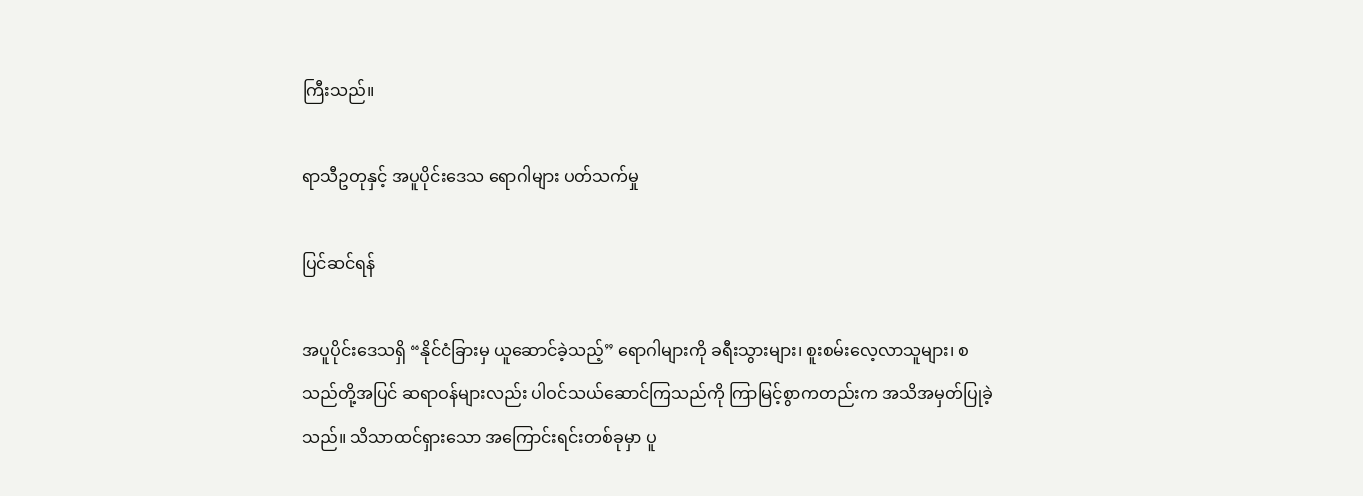ကြီးသည်။

ရာသီဥတုနှင့် အပူပိုင်းဒေသ ရောဂါများ ပတ်သက်မှု

ပြင်ဆင်ရန်

အပူပိုင်းဒေသရှိ “နိုင်ငံခြားမှ ယူဆောင်ခဲ့သည့်” ရောဂါများကို ခရီးသွားများ၊ စူးစမ်းလေ့လာသူများ၊ စသည်တို့အပြင် ဆရာဝန်များလည်း ပါဝင်သယ်ဆောင်ကြသည်ကို ကြာမြင့်စွာကတည်းက အသိအမှတ်ပြုခဲ့သည်။ သိသာထင်ရှားသော အကြောင်းရင်းတစ်ခုမှာ ပူ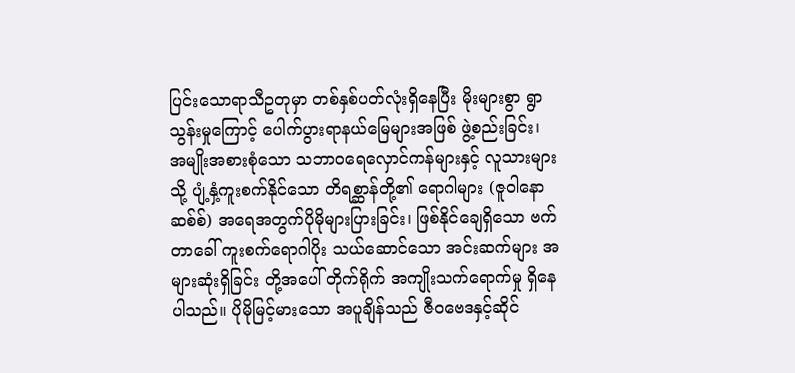ပြင်းသောရာသီဥတုမှာ တစ်နှစ်ပတ်လုံးရှိနေပြီး မိုးများစွာ ရွာသွန်းမှုကြောင့် ပေါက်ပွားရာနယ်မြေများအဖြစ် ဖွဲ့စည်းခြင်း၊ အမျိုးအစားစုံသော သဘာဝရေလှောင်ကန်များနှင့် လူသားများသို့ ပျံ့နှံ့ကူးစက်နိုင်သော တိရစ္ဆာန်တို့၏ ရောဂါများ (ဇူဝါနောဆစ်စ်) အရေအတွက်ပိုမိုများပြားခြင်း၊ ဖြစ်နိုင်ချေရှိသော ဗက်တာခေါ် ကူးစက်ရောဂါပိုး သယ်ဆောင်သော အင်းဆက်များ အများဆုံးရှိခြင်း တို့အပေါ် တိုက်ရိုက် အကျိုးသက်ရောက်မှု ရှိနေပါသည်။ ပိုမိုမြင့်မားသော အပူချိန်သည် ဇီဝဗေဒနှင့်ဆိုင်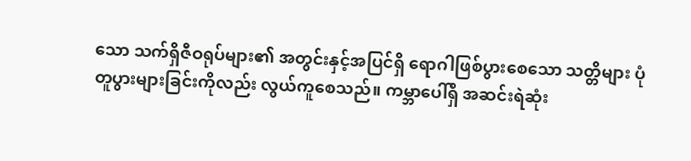သော သက်ရှိဇီဝရုပ်များ၏ အတွင်းနှင့်အပြင်ရှိ ရောဂါဖြစ်ပွားစေသော သတ္တိများ ပုံတူပွားများခြင်းကိုလည်း လွယ်ကူစေသည်။ ကမ္ဘာပေါ်ရှိ အဆင်းရဲဆုံး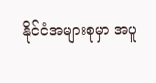နိုင်ငံအများစုမှာ အပူ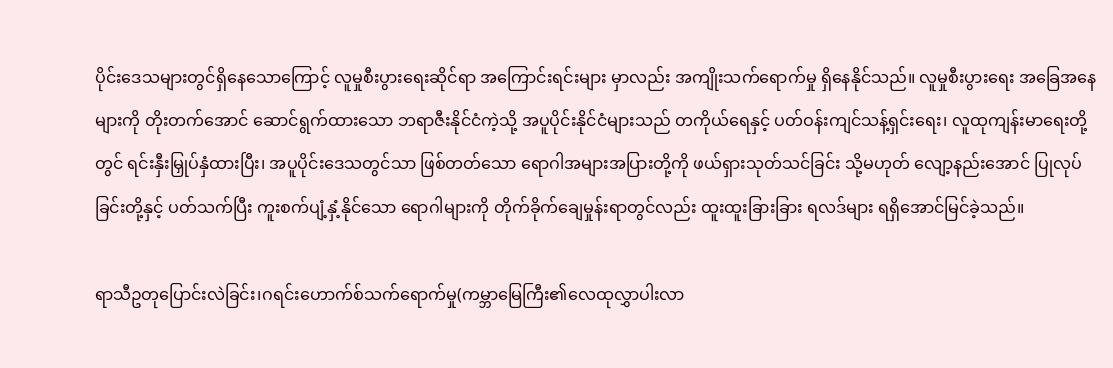ပိုင်းဒေသများတွင်ရှိနေသောကြောင့် လူမှုစီးပွားရေးဆိုင်ရာ အကြောင်းရင်းများ မှာလည်း အကျိုးသက်ရောက်မှု ရှိနေနိုင်သည်။ လူမှုစီးပွားရေး အခြေအနေများကို တိုးတက်အောင် ဆောင်ရွက်ထားသော ဘရာဇီးနိုင်ငံကဲ့သို့ အပူပိုင်းနိုင်ငံများသည် တကိုယ်ရေနှင့် ပတ်ဝန်းကျင်သန့်ရှင်းရေး၊ လူထုကျန်းမာရေးတို့တွင် ရင်းနှီးမြှုပ်နှံထားပြီး၊ အပူပိုင်းဒေသတွင်သာ ဖြစ်တတ်သော ရောဂါအများအပြားတို့ကို ဖယ်ရှားသုတ်သင်ခြင်း သို့မဟုတ် လျော့နည်းအောင် ပြုလုပ်ခြင်းတို့နှင့် ပတ်သက်ပြီး ကူးစက်ပျံ့နှံ့နိုင်သော ရောဂါများကို တိုက်ခိုက်ချေမှုန်းရာတွင်လည်း ထူးထူးခြားခြား ရလဒ်များ ရရှိအောင်မြင်ခဲ့သည်။

ရာသီဥတုပြောင်းလဲခြင်း၊ဂရင်းဟောက်စ်သက်ရောက်မှု(ကမ္ဘာမြေကြီး၏လေထုလွှာပါးလာ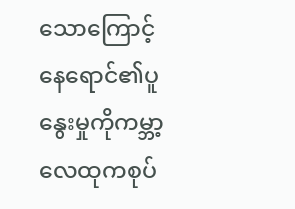သောကြောင့်နေရောင်၏ပူနွေးမှုကိုကမ္ဘာ့လေထုကစုပ်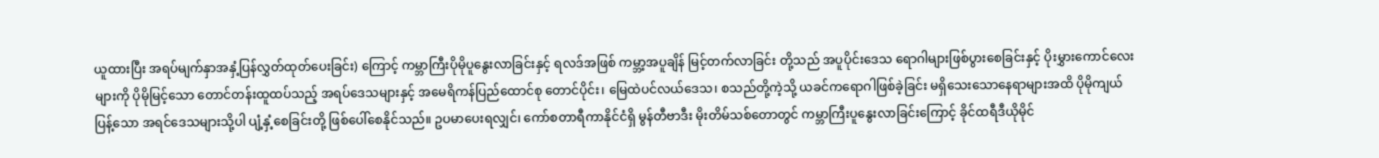ယူထားပြီး အရပ်မျက်နှာအနှံ့ပြန်လွှတ်ထုတ်ပေးခြင်း) ကြောင့် ကမ္ဘာကြီးပိုမိုပူနွေးလာခြင်းနှင့် ရလဒ်အဖြစ် ကမ္ဘာ့အပူချိန် မြင့်တက်လာခြင်း တို့သည် အပူပိုင်းဒေသ ရောဂါများဖြစ်ပွားစေခြင်းနှင့် ပိုးမွှားကောင်လေးများကို ပိုမိုမြင့်သော တောင်တန်းထူထပ်သည့် အရပ်ဒေသများနှင့် အမေရိကန်ပြည်ထောင်စု တောင်ပိုင်း၊ မြေထဲပင်လယ်ဒေသ၊ စသည်တို့ကဲ့သို့ ယခင်ကရောဂါဖြစ်ခဲ့ခြင်း မရှိသေးသောနေရာများအထိ ပိုမိုကျယ်ပြန့်သော အရင်ဒေသများသို့ပါ ပျံ့နှံ့စေခြင်းတို့ ဖြစ်ပေါ်စေနိုင်သည်။ ဥပမာပေးရလျှင်၊ ကော်စတာရီကာနိုင်ငံရှိ မွန်တီဗာဒီး မိုးတိမ်သစ်တောတွင် ကမ္ဘာကြီးပူနွေးလာခြင်းကြောင့် ခိုင်ထရီဒီယိုမိုင်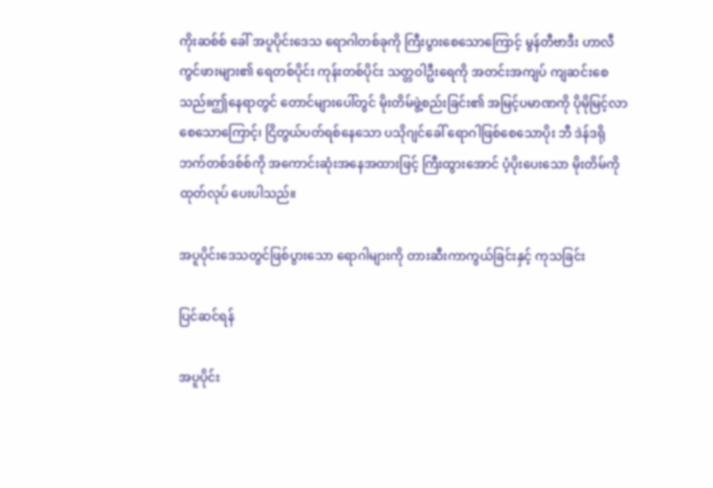ကိုးဆစ်စ် ခေါ် အပူပိုင်းဒေသ ရောဂါတစ်ခုကို ကြီးပွားစေသောကြောင့် မွန်တီဗာဒီး ဟာလီကွင်ဖားများ၏ ရေတစ်ပိုင်း ကုန်းတစ်ပိုင်း သတ္တဝါဦးရေကို အတင်းအကျပ် ကျဆင်းစေသည်။ဤနေရာတွင် တောင်များပေါ်တွင် မိုးတိမ်ဖွဲ့စည်းခြင်း၏ အမြင့်ပမာဏကို ပိုမိုမြင့်လာ စေသောကြောင့်၊ ငြိတွယ်ပတ်ရစ်နေသော ပသိုဂျင်ခေါ် ရောဂါဖြစ်စေသောပိုး ဘီ ဒဲန်ဒရိုဘက်တစ်ဒစ်စ်ကို အကောင်းဆုံးအနေအထားဖြင့် ကြီးထွားအောင် ပံ့ပိုးပေးသော မိုးတိမ်ကို ထုတ်လုပ် ပေးပါသည်။

အပူပိုင်းဒေသတွင်ဖြစ်ပွားသော ရောဂါများကို တားဆီးကာကွယ်ခြင်းနှင့် ကုသခြင်း

ပြင်ဆင်ရန်

အပူပိုင်း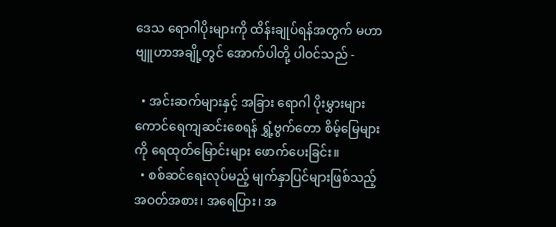ဒေသ ရောဂါပိုးများကို ထိန်းချုပ်ရန်အတွက် မဟာဗျူဟာအချို့တွင် အောက်ပါတို့ ပါဝင်သည် -

  • အင်းဆက်များနှင့် အခြား ရောဂါ ပိုးမွှားများ ကောင်ရေကျဆင်းစေရန် ရွှံ့ဗွက်တော စိမ့်မြေများကို ရေထုတ်မြောင်းများ ဖောက်ပေးခြင်း။
  • စစ်ဆင်ရေးလုပ်မည့် မျက်နှာပြင်များဖြစ်သည့် အဝတ်အစား၊ အရေပြား၊ အ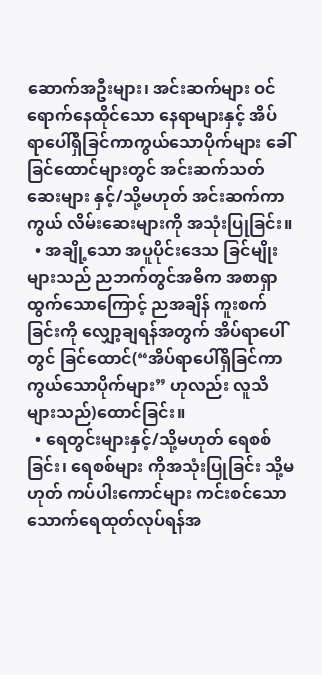ဆောက်အဦးများ၊ အင်းဆက်များ ဝင်ရောက်နေထိုင်သော နေရာများနှင့် အိပ်ရာပေါ်ရှိခြင်ကာကွယ်သောပိုက်များ ခေါ် ခြင်ထောင်များတွင် အင်းဆက်သတ်ဆေးများ နှင့်/သို့မဟုတ် အင်းဆက်ကာကွယ် လိမ်းဆေးများကို အသုံးပြုခြင်း။
  • အချို့သော အပူပိုင်းဒေသ ခြင်မျိုးများသည် ညဘက်တွင်အဓိက အစာရှာထွက်သောကြောင့် ညအချိန် ကူးစက်ခြင်းကို လျှော့ချရန်အတွက် အိပ်ရာပေါ်တွင် ခြင်ထောင်(“အိပ်ရာပေါ်ရှိခြင်ကာကွယ်သောပိုက်များ” ဟုလည်း လူသိများသည်)ထောင်ခြင်း။
  • ရေတွင်းများနှင့်/သို့မဟုတ် ရေစစ်ခြင်း၊ ရေစစ်များ ကိုအသုံးပြုခြင်း သို့မဟုတ် ကပ်ပါးကောင်များ ကင်းစင်သော သောက်ရေထုတ်လုပ်ရန်အ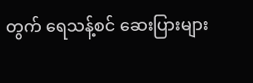တွက် ရေသန့်စင် ဆေးပြားများ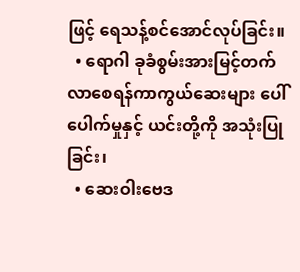ဖြင့် ရေသန့်စင်အောင်လုပ်ခြင်း။
  • ရောဂါ ခုခံစွမ်းအားမြင့်တက်လာစေရန်ကာကွယ်ဆေးများ ပေါ်ပေါက်မှုနှင့် ယင်းတို့ကို အသုံးပြုခြင်း၊
  • ဆေးဝါးဗေဒ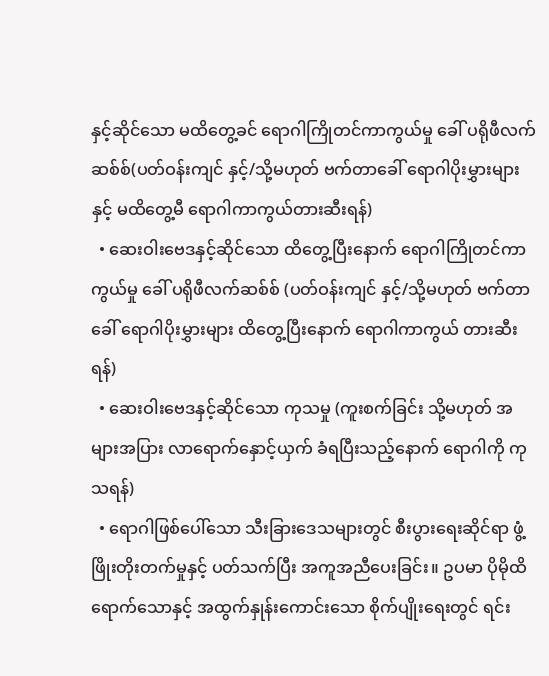နှင့်ဆိုင်သော မထိတွေ့ခင် ရောဂါကြိုတင်ကာကွယ်မှု ခေါ် ပရိုဖီလက်ဆစ်စ်(ပတ်ဝန်းကျင် နှင့်/သို့မဟုတ် ဗက်တာခေါ် ရောဂါပိုးမွှားများနှင့် မထိတွေ့မီ ရောဂါကာကွယ်တားဆီးရန်)
  • ဆေးဝါးဗေဒနှင့်ဆိုင်သော ထိတွေ့ပြီးနောက် ရောဂါကြိုတင်ကာကွယ်မှု ခေါ် ပရိုဖီလက်ဆစ်စ် (ပတ်ဝန်းကျင် နှင့်/သို့မဟုတ် ဗက်တာခေါ် ရောဂါပိုးမွှားများ ထိတွေ့ပြီးနောက် ရောဂါကာကွယ် တားဆီးရန်)
  • ဆေးဝါးဗေဒနှင့်ဆိုင်သော ကုသမှု (ကူးစက်ခြင်း သို့မဟုတ် အများအပြား လာရောက်နှောင့်ယှက် ခံရပြီးသည့်နောက် ရောဂါကို ကုသရန်)
  • ရောဂါဖြစ်ပေါ်သော သီးခြားဒေသများတွင် စီးပွားရေးဆိုင်ရာ ဖွံ့ဖြိုးတိုးတက်မှုနှင့် ပတ်သက်ပြီး အကူအညီပေးခြင်း။ ဥပမာ ပိုမိုထိရောက်သောနှင့် အထွက်နှုန်းကောင်းသော စိုက်ပျိုးရေးတွင် ရင်း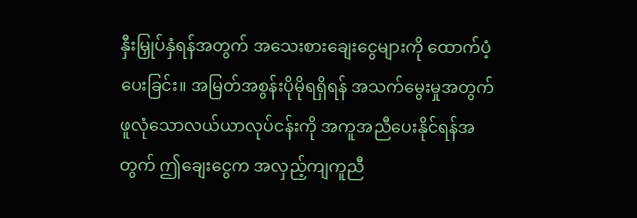နှီးမြှုပ်နှံရန်အတွက် အသေးစားချေးငွေများကို ထောက်ပံ့ပေးခြင်း။ အမြတ်အစွန်းပိုမိုရရှိရန် အသက်မွေးမှုအတွက် ဖူလုံသောလယ်ယာလုပ်ငန်းကို အကူအညီပေးနိုင်ရန်အတွက် ဤချေးငွေက အလှည့်ကျကူညီ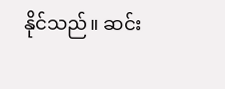နိုင်သည်။ ဆင်း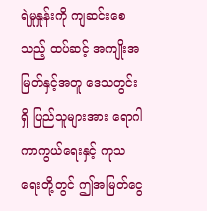ရဲမှုနှုန်းကို ကျဆင်းစေသည့် ထပ်ဆင့် အကျိုးအမြတ်နှင့်အတူ ဒေသတွင်းရှိ ပြည်သူများအား ရောဂါကာကွယ်ရေးနှင့် ကုသရေးတို့တွင် ဤအမြတ်ငွေ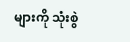များကို သုံးစွဲ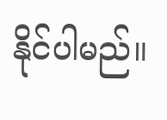နိုင်ပါမည်။